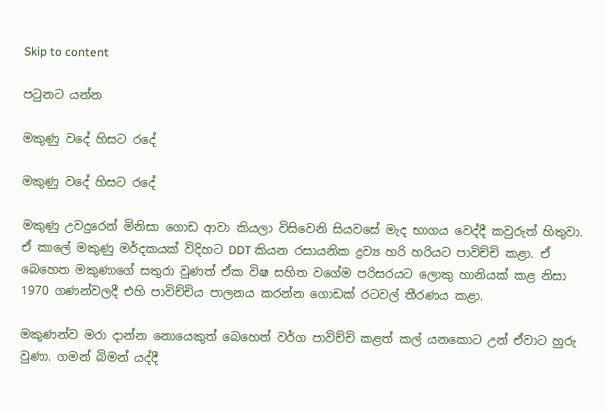Skip to content

පටුනට යන්න

මකුණු වදේ හිසට රදේ

මකුණු වදේ හිසට රදේ

මකුණු උවදුරෙන් මිනිසා ගොඩ ආවා කියලා විසිවෙනි සියවසේ මැද භාගය වෙද්දී කවුරුත් හිතුවා. ඒ කාලේ මකුණු මර්දකයක් විදිහට DDT කියන රසායනික ද්‍රව්‍ය හරි හරියට පාවිච්චි කළා. ඒ බෙහෙත මකුණාගේ සතුරා වුණත් ඒක විෂ සහිත වගේම පරිසරයට ලොකු හානියක් කළ නිසා 1970 ගණන්වලදී එහි පාවිච්චිය පාලනය කරන්න ගොඩක් රටවල් තීරණය කළා.

මකුණන්ව මරා දාන්න නොයෙකුත් බෙහෙත් වර්ග පාවිච්චි කළත් කල් යනකොට උන් ඒවාට හුරු වුණා. ගමන් බිමන් යද්දී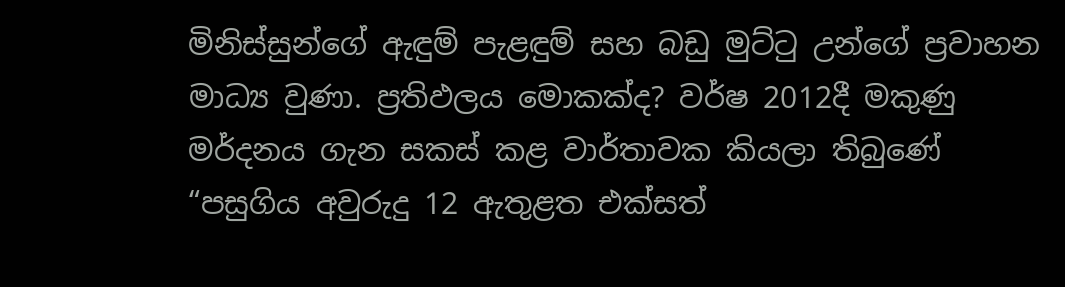මිනිස්සුන්ගේ ඇඳුම් පැළඳුම් සහ බඩු මුට්ටු උන්ගේ ප්‍රවාහන මාධ්‍ය වුණා. ප්‍රතිඵලය මොකක්ද? වර්ෂ 2012දී මකුණු මර්දනය ගැන සකස් කළ වාර්තාවක කියලා තිබුණේ “පසුගිය අවුරුදු 12 ඇතුළත එක්සත්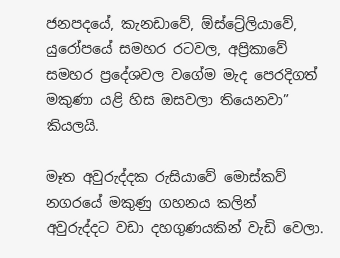ජනපදයේ, කැනඩාවේ, ඕස්ට්‍රේලියාවේ, යුරෝපයේ සමහර රටවල, අප්‍රිකාවේ සමහර ප්‍රදේශවල වගේම මැද පෙරදිගත් මකුණා යළි හිස ඔසවලා තියෙනවා” කියලයි.

මෑත අවුරුද්දක රුසියාවේ මොස්කව් නගරයේ මකුණු ගහනය කලින් අවුරුද්දට වඩා දහගුණයකින් වැඩි වෙලා.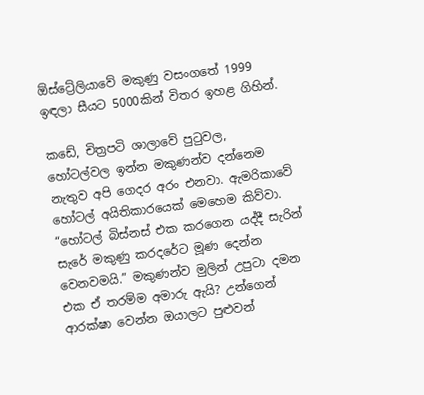ඕස්ට්‍රේලියාවේ මකුණු වසංගතේ 1999 ඉඳලා සීයට 5000කින් විතර ඉහළ ගිහින්.

කඩේ, චිත්‍රපටි ශාලාවේ පුටුවල, හෝටල්වල ඉන්න මකුණන්ව දන්නෙම නැතුව අපි ගෙදර අරං එනවා. ඇමරිකාවේ හෝටල් අයිතිකාරයෙක් මෙහෙම කිව්වා. “හෝටල් බිස්නස් එක කරගෙන යද්දී සැරින් සැරේ මකුණු කරදරේට මූණ දෙන්න වෙනවමයි.” මකුණන්ව මුලින් උපුටා දමන එක ඒ තරම්ම අමාරු ඇයි? උන්ගෙන් ආරක්ෂා වෙන්න ඔයාලට පුළුවන්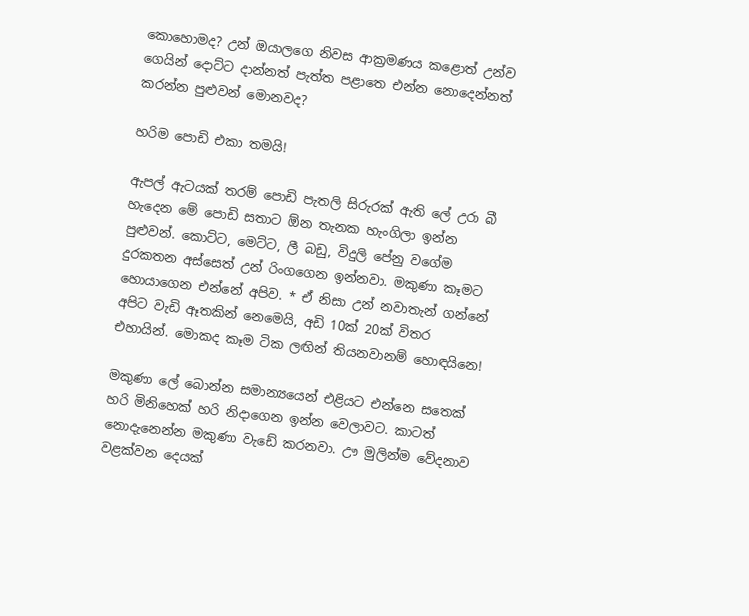කොහොමද? උන් ඔයාලගෙ නිවස ආක්‍රමණය කළොත් උන්ව ගෙයින් දොට්ට දාන්නත් පැත්ත පළාතෙ එන්න නොදෙන්නත් කරන්න පුළුවන් මොනවද?

හරිම පොඩි එකා තමයි!

ඇපල් ඇටයක් තරම් පොඩි පැතලි සිරුරක් ඇති ලේ උරා බී හැදෙන මේ පොඩි සතාට ඕන තැනක හැංගිලා ඉන්න පුළුවන්. කොට්ට, මෙට්ට, ලී බඩු, විදුලි පේනු වගේම දුරකතන අස්සෙත් උන් රිංගගෙන ඉන්නවා. මකුණා කෑමට හොයාගෙන එන්නේ අපිව. * ඒ නිසා උන් නවාතැන් ගන්නේ අපිට වැඩි ඈතකින් නෙමෙයි, අඩි 10ක් 20ක් විතර එහායින්. මොකද කෑම ටික ලඟින් තියනවානම් හොඳයිනෙ!

මකුණා ලේ බොන්න සමාන්‍යයෙන් එළියට එන්නෙ සතෙක් හරි මිනිහෙක් හරි නිදාගෙන ඉන්න වෙලාවට. කාටත් නොදැනෙන්න මකුණා වැඩේ කරනවා. ඌ මුලින්ම වේදනාව වළක්වන දෙයක්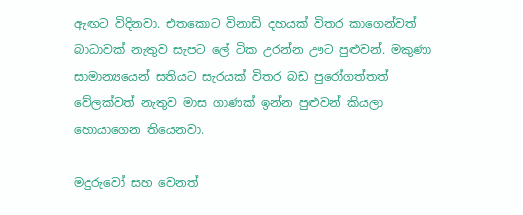ඇඟට විදිනවා. එතකොට විනාඩි දහයක් විතර කාගෙන්වත් බාධාවක් නැතුව සැපට ලේ ටික උරන්න ඌට පුළුවන්. මකුණා සාමාන්‍යයෙන් සතියට සැරයක් විතර බඩ පුරෝගත්තත් වේලක්වත් නැතුව මාස ගාණක් ඉන්න පුළුවන් කියලා හොයාගෙන තියෙනවා.

මදුරුවෝ සහ වෙනත්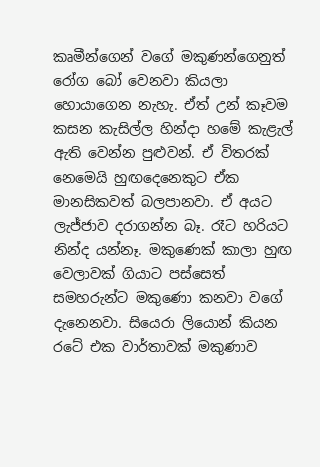කෘමීන්ගෙන් වගේ මකුණන්ගෙනුත් රෝග බෝ වෙනවා කියලා හොයාගෙන නැහැ. ඒත් උන් කෑවම කසන කැසිල්ල හින්දා හමේ කැළැල් ඇති වෙන්න පුළුවන්. ඒ විතරක් නෙමෙයි හුඟදෙනෙකුට ඒක මානසිකවත් බලපානවා. ඒ අයට ලැජ්ජාව දරාගන්න බෑ. රෑට හරියට නින්ද යන්නෑ. මකුණෙක් කාලා හුඟ වෙලාවක් ගියාට පස්සෙත් සමහරුන්ට මකුණො කනවා වගේ දැනෙනවා. සියෙරා ලියොන් කියන රටේ එක වාර්තාවක් මකුණාව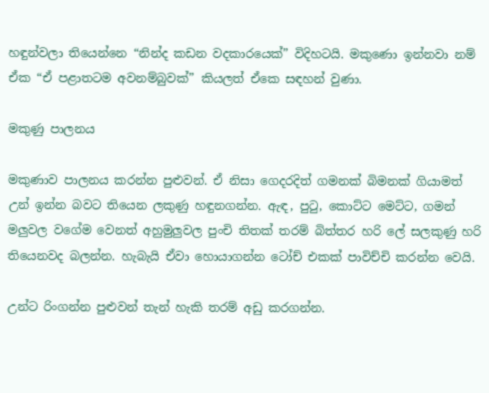හඳුන්වලා තියෙන්නෙ “නින්ද කඩන වදකාරයෙක්” විදිහටයි. මකුණො ඉන්නවා නම් ඒක “ඒ පළාතටම අවනම්බුවක්” කියලත් ඒකෙ සඳහන් වුණා.

මකුණු පාලනය

මකුණාව පාලනය කරන්න පුළුවන්. ඒ නිසා ගෙදරදිත් ගමනක් බිමනක් ගියාමත් උන් ඉන්න බවට තියෙන ලකුණු හඳුනගන්න. ඇඳ, පුටු, කොට්ට මෙට්ට, ගමන් මලුවල වගේම වෙනත් අහුමුලුවල පුංචි තිතක් තරම් බිත්තර හරි ලේ සලකුණු හරි තියෙනවද බලන්න. හැබැයි ඒවා හොයාගන්න ටෝච් එකක් පාවිච්චි කරන්න වෙයි.

උන්ට රිංගන්න පුළුවන් තැන් හැකි තරම් අඩු කරගන්න.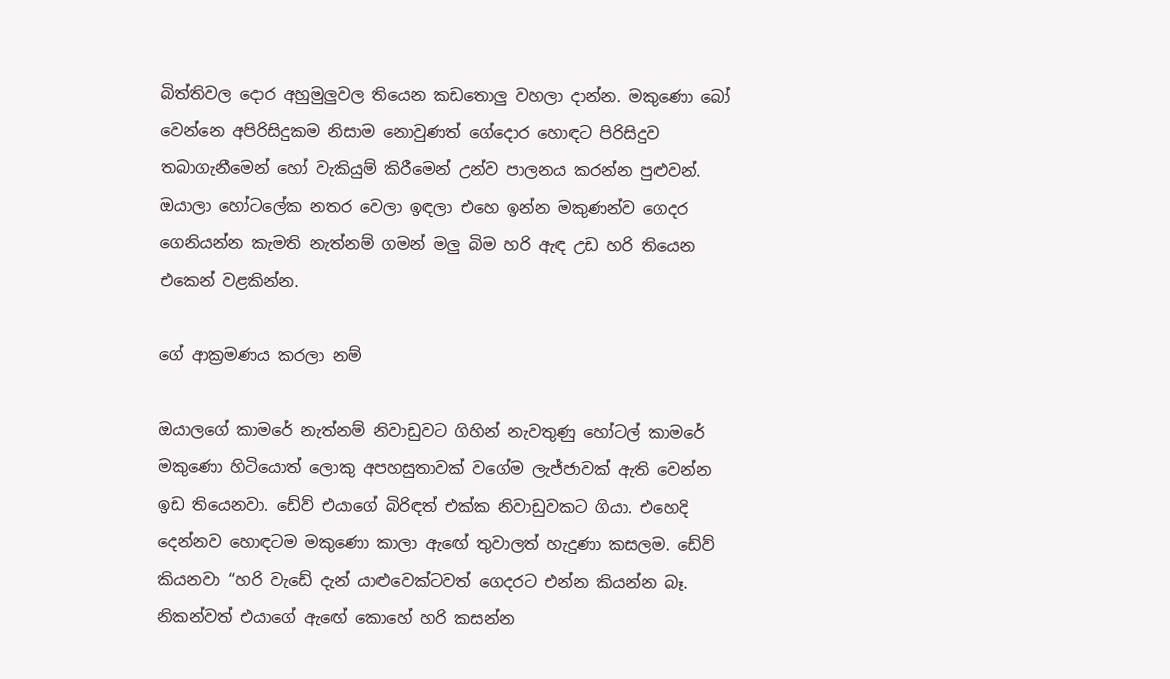බිත්තිවල දොර අහුමුලුවල තියෙන කඩතොලු වහලා දාන්න. මකුණො බෝ වෙන්නෙ අපිරිසිදුකම නිසාම නොවුණත් ගේදොර හොඳට පිරිසිදුව තබාගැනීමෙන් හෝ වැකියුම් කිරීමෙන් උන්ව පාලනය කරන්න පුළුවන්. ඔයාලා හෝටලේක නතර වෙලා ඉඳලා එහෙ ඉන්න මකුණන්ව ගෙදර ගෙනියන්න කැමති නැත්නම් ගමන් මලු බිම හරි ඇඳ උඩ හරි තියෙන එකෙන් වළකින්න.

ගේ ආක්‍රමණය කරලා නම්

ඔයාලගේ කාමරේ නැත්නම් නිවාඩුවට ගිහින් නැවතුණු හෝටල් කාමරේ මකුණො හිටියොත් ලොකු අපහසුතාවක් වගේම ලැජ්ජාවක් ඇති වෙන්න ඉඩ තියෙනවා. ඩේව් එයාගේ බිරිඳත් එක්ක නිවාඩුවකට ගියා. එහෙදි දෙන්නව හොඳටම මකුණො කාලා ඇඟේ තුවාලත් හැදුණා කසලම. ඩේව් කියනවා “හරි වැඩේ දැන් යාළුවෙක්ටවත් ගෙදරට එන්න කියන්න බෑ. නිකන්වත් එයාගේ ඇඟේ කොහේ හරි කසන්න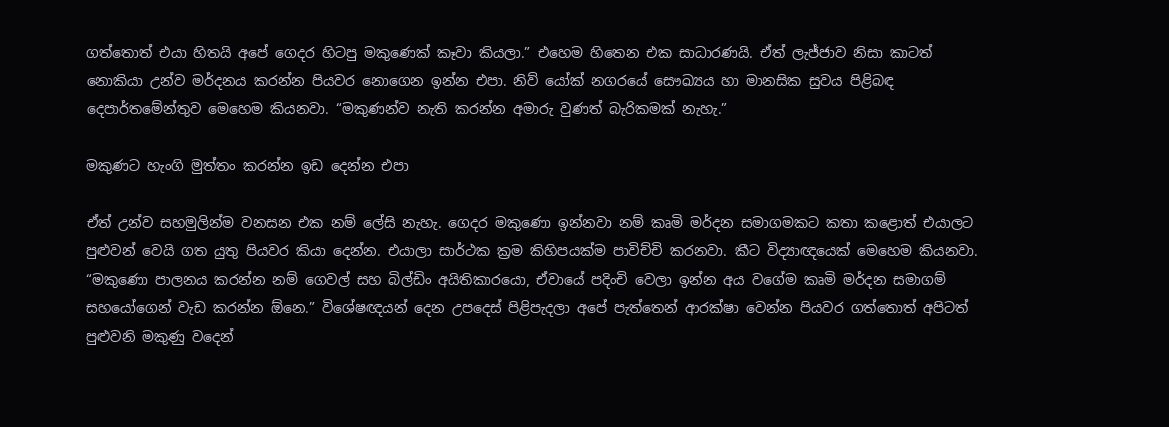ගත්තොත් එයා හිතයි අපේ ගෙදර හිටපු මකුණෙක් කෑවා කියලා.” එහෙම හිතෙන එක සාධාරණයි. ඒත් ලැජ්ජාව නිසා කාටත් නොකියා උන්ව මර්දනය කරන්න පියවර නොගෙන ඉන්න එපා. නිව් යෝක් නගරයේ සෞඛ්‍යය හා මානසික සුවය පිළිබඳ දෙපාර්තමේන්තුව මෙහෙම කියනවා. “මකුණන්ව නැති කරන්න අමාරු වුණත් බැරිකමක් නැහැ.”

මකුණට හැංගි මුත්තං කරන්න ඉඩ දෙන්න එපා

ඒත් උන්ව සහමුලින්ම වනසන එක නම් ලේසි නැහැ. ගෙදර මකුණො ඉන්නවා නම් කෘමි මර්දන සමාගමකට කතා කළොත් එයාලට පුළුවන් වෙයි ගත යුතු පියවර කියා දෙන්න. එයාලා සාර්ථක ක්‍රම කිහිපයක්ම පාවිච්චි කරනවා. කීට විද්‍යාඥයෙක් මෙහෙම කියනවා. “මකුණො පාලනය කරන්න නම් ගෙවල් සහ බිල්ඩිං අයිතිකාරයො, ඒවායේ පදිංචි වෙලා ඉන්න අය වගේම කෘමි මර්දන සමාගම් සහයෝගෙන් වැඩ කරන්න ඕනෙ.” විශේෂඥයන් දෙන උපදෙස් පිළිපැදලා අපේ පැත්තෙන් ආරක්ෂා වෙන්න පියවර ගත්තොත් අපිටත් පුළුවනි මකුණු වදෙන්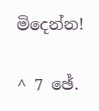මිදෙන්න!

^ 7 ඡේ.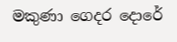මකුණා ගෙදර දොරේ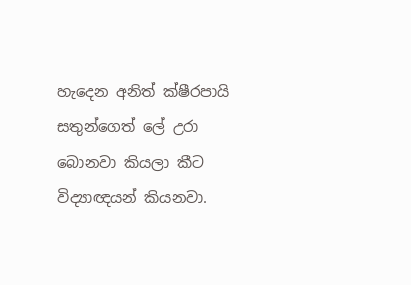හැදෙන අනිත් ක්ෂීරපායි සතුන්ගෙත් ලේ උරා බොනවා කියලා කීට විද්‍යාඥයන් කියනවා.